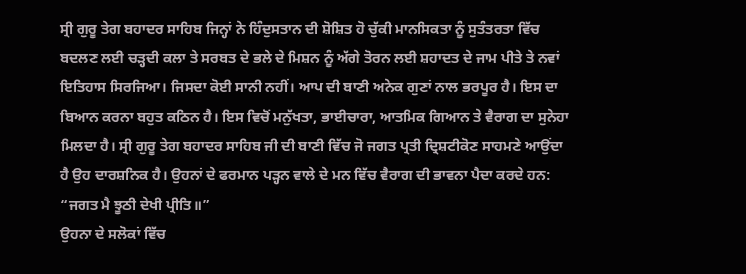ਸ੍ਰੀ ਗੁਰੂ ਤੇਗ ਬਹਾਦਰ ਸਾਹਿਬ ਜਿਨ੍ਹਾਂ ਨੇ ਹਿੰਦੁਸਤਾਨ ਦੀ ਸ਼ੋਸ਼ਿਤ ਹੋ ਚੁੱਕੀ ਮਾਨਸਿਕਤਾ ਨੂੰ ਸੁਤੰਤਰਤਾ ਵਿੱਚ ਬਦਲਣ ਲਈ ਚੜ੍ਹਦੀ ਕਲਾ ਤੇ ਸਰਬਤ ਦੇ ਭਲੇ ਦੇ ਮਿਸ਼ਨ ਨੂੰ ਅੱਗੇ ਤੋਰਨ ਲਈ ਸ਼ਹਾਦਤ ਦੇ ਜਾਮ ਪੀਤੇ ਤੇ ਨਵਾਂ ਇਤਿਹਾਸ ਸਿਰਜਿਆ। ਜਿਸਦਾ ਕੋਈ ਸਾਨੀ ਨਹੀਂ। ਆਪ ਦੀ ਬਾਣੀ ਅਨੇਕ ਗੁਣਾਂ ਨਾਲ ਭਰਪੂਰ ਹੈ। ਇਸ ਦਾ ਬਿਆਨ ਕਰਨਾ ਬਹੁਤ ਕਠਿਨ ਹੈ। ਇਸ ਵਿਚੋਂ ਮਨੁੱਖਤਾ, ਭਾਈਚਾਰਾ, ਆਤਮਿਕ ਗਿਆਨ ਤੇ ਵੈਰਾਗ ਦਾ ਸੁਨੇਹਾ ਮਿਲਦਾ ਹੈ। ਸ੍ਰੀ ਗੁਰੂ ਤੇਗ ਬਹਾਦਰ ਸਾਹਿਬ ਜੀ ਦੀ ਬਾਣੀ ਵਿੱਚ ਜੋ ਜਗਤ ਪ੍ਰਤੀ ਦ੍ਰਿਸ਼ਟੀਕੋਣ ਸਾਹਮਣੇ ਆਉਂਦਾ ਹੈ ਉਹ ਦਾਰਸ਼ਨਿਕ ਹੈ। ਉਹਨਾਂ ਦੇ ਫਰਮਾਨ ਪੜ੍ਹਨ ਵਾਲੇ ਦੇ ਮਨ ਵਿੱਚ ਵੈਰਾਗ ਦੀ ਭਾਵਨਾ ਪੈਦਾ ਕਰਦੇ ਹਨ:
“ਜਗਤ ਮੈ ਝੂਠੀ ਦੇਖੀ ਪ੍ਰੀਤਿ॥”
ਉਹਨਾ ਦੇ ਸਲੋਕਾਂ ਵਿੱਚ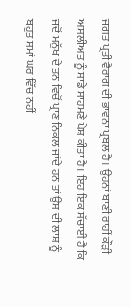ਜਗਤ ਪ੍ਰਤੀ ਵੈਰਾਗ ਦੀ ਭਾਵਨਾ ਪ੍ਰਬਲ ਹੈ। ਉਹਨਾਂ ਬਾਣੀ ਰਾਹੀਂ ਕੌੜੀ ਅਸਲੀਅਤ ਨੂੰ ਸਾਡੇ ਸਾਹਮਣੇ ਪੇਸ਼ ਕੀਤਾ ਹੈ। ਇਹ ਇਕ ਸੱਚਾਈ ਹੈ ਕਿ ਜਦੋਂ ਮਨੁੱਖ ਦੇ ਤਨ ਵਿਚੋਂ ਪ੍ਰਾਣ ਨਿਕਲ ਜਾਂਦੇ ਹਨ ਤਾਂ ਉਸ ਦੀ ਲਾਸ਼ ਨੂੰ ਬਹੁਤ ਸਮਾਂ ਘਰ ਵਿੱਚ ਨਹੀਂ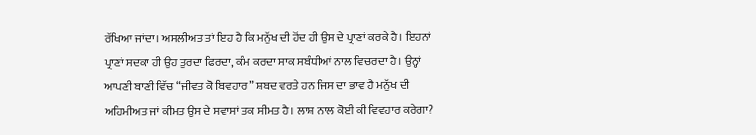ਰੱਖਿਆ ਜਾਂਦਾ। ਅਸਲੀਅਤ ਤਾਂ ਇਹ ਹੈ ਕਿ ਮਨੁੱਖ ਦੀ ਹੋਂਦ ਹੀ ਉਸ ਦੇ ਪ੍ਰਾਣਾਂ ਕਰਕੇ ਹੈ। ਇਹਨਾਂ ਪ੍ਰਾਣਾਂ ਸਦਕਾ ਹੀ ਉਹ ਤੁਰਦਾ ਫਿਰਦਾ, ਕੰਮ ਕਰਦਾ ਸਾਕ ਸਬੰਧੀਆਂ ਨਾਲ ਵਿਚਰਦਾ ਹੈ। ਉਨ੍ਹਾਂ ਆਪਣੀ ਬਾਣੀ ਵਿੱਚ “ਜੀਵਤ ਕੋ ਬਿਵਹਾਰ” ਸ਼ਬਦ ਵਰਤੇ ਹਨ ਜਿਸ ਦਾ ਭਾਵ ਹੈ ਮਨੁੱਖ ਦੀ ਅਹਿਮੀਅਤ ਜਾਂ ਕੀਮਤ ਉਸ ਦੇ ਸਵਾਸਾਂ ਤਕ ਸੀਮਤ ਹੈ। ਲਾਸ਼ ਨਾਲ ਕੋਈ ਕੀ ਵਿਵਹਾਰ ਕਰੇਗਾ?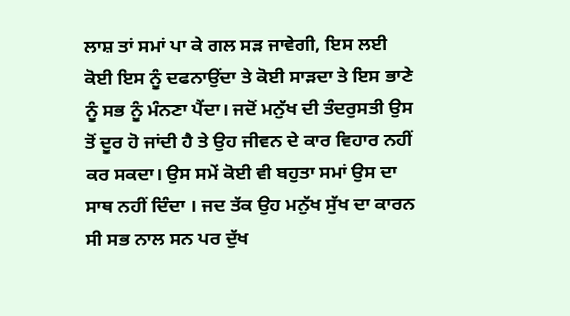ਲਾਸ਼ ਤਾਂ ਸਮਾਂ ਪਾ ਕੇ ਗਲ ਸੜ ਜਾਵੇਗੀ, ਇਸ ਲਈ ਕੋਈ ਇਸ ਨੂੰ ਦਫਨਾਉਂਦਾ ਤੇ ਕੋਈ ਸਾੜਦਾ ਤੇ ਇਸ ਭਾਣੇ ਨੂੰ ਸਭ ਨੂੰ ਮੰਨਣਾ ਪੈਂਦਾ। ਜਦੋਂ ਮਨੁੱਖ ਦੀ ਤੰਦਰੁਸਤੀ ਉਸ ਤੋਂ ਦੂਰ ਹੋ ਜਾਂਦੀ ਹੈ ਤੇ ਉਹ ਜੀਵਨ ਦੇ ਕਾਰ ਵਿਹਾਰ ਨਹੀਂ ਕਰ ਸਕਦਾ। ਉਸ ਸਮੇਂ ਕੋਈ ਵੀ ਬਹੁਤਾ ਸਮਾਂ ਉਸ ਦਾ ਸਾਥ ਨਹੀਂ ਦਿੰਦਾ । ਜਦ ਤੱਕ ਉਹ ਮਨੁੱਖ ਸੁੱਖ ਦਾ ਕਾਰਨ ਸੀ ਸਭ ਨਾਲ ਸਨ ਪਰ ਦੁੱਖ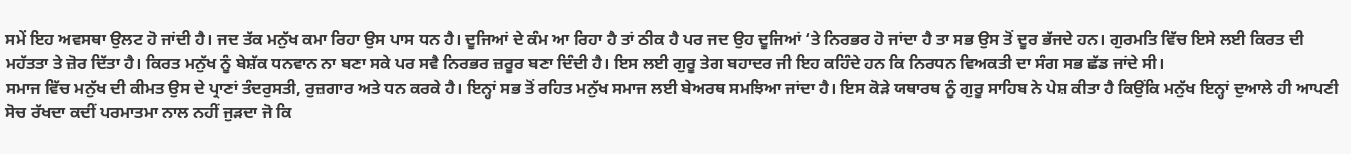ਸਮੇਂ ਇਹ ਅਵਸਥਾ ਉਲਟ ਹੋ ਜਾਂਦੀ ਹੈ। ਜਦ ਤੱਕ ਮਨੁੱਖ ਕਮਾ ਰਿਹਾ ਉਸ ਪਾਸ ਧਨ ਹੈ। ਦੂਜਿਆਂ ਦੇ ਕੰਮ ਆ ਰਿਹਾ ਹੈ ਤਾਂ ਠੀਕ ਹੈ ਪਰ ਜਦ ਉਹ ਦੂਜਿਆਂ ‘ਤੇ ਨਿਰਭਰ ਹੋ ਜਾਂਦਾ ਹੈ ਤਾ ਸਭ ਉਸ ਤੋਂ ਦੂਰ ਭੱਜਦੇ ਹਨ। ਗੁਰਮਤਿ ਵਿੱਚ ਇਸੇ ਲਈ ਕਿਰਤ ਦੀ ਮਹੱਤਤਾ ਤੇ ਜ਼ੋਰ ਦਿੱਤਾ ਹੈ। ਕਿਰਤ ਮਨੁੱਖ ਨੂੰ ਬੇਸ਼ੱਕ ਧਨਵਾਨ ਨਾ ਬਣਾ ਸਕੇ ਪਰ ਸਵੈ ਨਿਰਭਰ ਜ਼ਰੂਰ ਬਣਾ ਦਿੰਦੀ ਹੈ। ਇਸ ਲਈ ਗੁਰੂ ਤੇਗ ਬਹਾਦਰ ਜੀ ਇਹ ਕਹਿੰਦੇ ਹਨ ਕਿ ਨਿਰਧਨ ਵਿਅਕਤੀ ਦਾ ਸੰਗ ਸਭ ਛੱਡ ਜਾਂਦੇ ਸੀ।
ਸਮਾਜ ਵਿੱਚ ਮਨੁੱਖ ਦੀ ਕੀਮਤ ਉਸ ਦੇ ਪ੍ਰਾਣਾਂ ਤੰਦਰੁਸਤੀ, ਰੁਜ਼ਗਾਰ ਅਤੇ ਧਨ ਕਰਕੇ ਹੈ। ਇਨ੍ਹਾਂ ਸਭ ਤੋਂ ਰਹਿਤ ਮਨੁੱਖ ਸਮਾਜ ਲਈ ਬੇਅਰਥ ਸਮਝਿਆ ਜਾਂਦਾ ਹੈ। ਇਸ ਕੋੜੇ ਯਥਾਰਥ ਨੂੰ ਗੁਰੂ ਸਾਹਿਬ ਨੇ ਪੇਸ਼ ਕੀਤਾ ਹੈ ਕਿਉਂਕਿ ਮਨੁੱਖ ਇਨ੍ਹਾਂ ਦੁਆਲੇ ਹੀ ਆਪਣੀ ਸੋਚ ਰੱਖਦਾ ਕਦੀਂ ਪਰਮਾਤਮਾ ਨਾਲ ਨਹੀਂ ਜੁੜਦਾ ਜੋ ਕਿ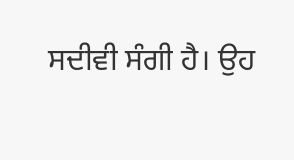ਸਦੀਵੀ ਸੰਗੀ ਹੈ। ਉਹ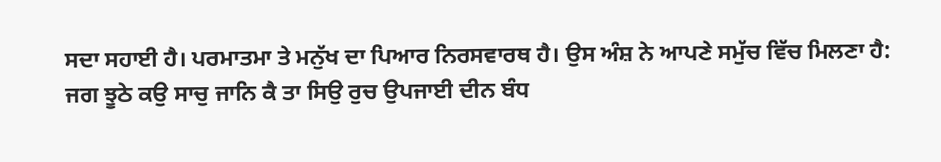ਸਦਾ ਸਹਾਈ ਹੈ। ਪਰਮਾਤਮਾ ਤੇ ਮਨੁੱਖ ਦਾ ਪਿਆਰ ਨਿਰਸਵਾਰਥ ਹੈ। ਉਸ ਅੰਸ਼ ਨੇ ਆਪਣੇ ਸਮੁੱਚ ਵਿੱਚ ਮਿਲਣਾ ਹੈ:
ਜਗ ਝੂਠੇ ਕਉ ਸਾਚੁ ਜਾਨਿ ਕੈ ਤਾ ਸਿਉ ਰੁਚ ਉਪਜਾਈ ਦੀਨ ਬੰਧ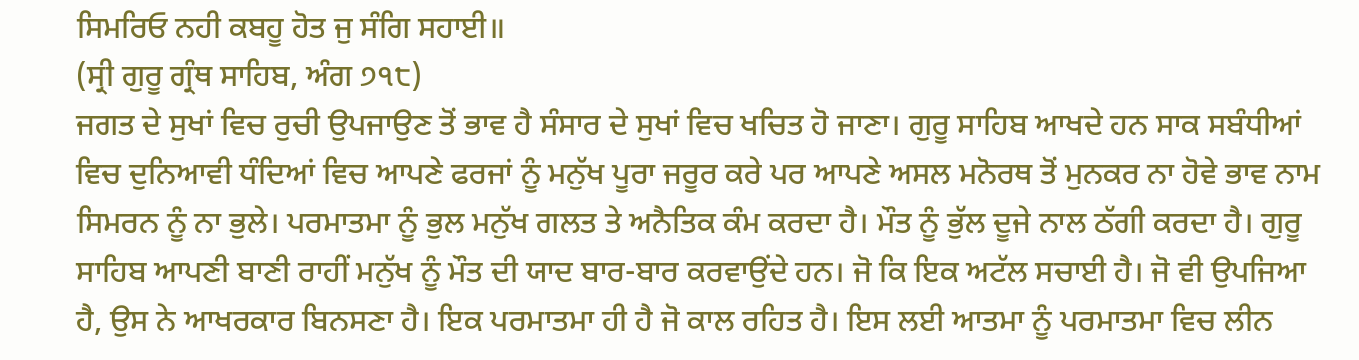ਸਿਮਰਿਓ ਨਹੀ ਕਬਹੂ ਹੋਤ ਜੁ ਸੰਗਿ ਸਹਾਈ॥
(ਸ੍ਰੀ ਗੁਰੂ ਗ੍ਰੰਥ ਸਾਹਿਬ, ਅੰਗ ੭੧੮)
ਜਗਤ ਦੇ ਸੁਖਾਂ ਵਿਚ ਰੁਚੀ ਉਪਜਾਉਣ ਤੋਂ ਭਾਵ ਹੈ ਸੰਸਾਰ ਦੇ ਸੁਖਾਂ ਵਿਚ ਖਚਿਤ ਹੋ ਜਾਣਾ। ਗੁਰੂ ਸਾਹਿਬ ਆਖਦੇ ਹਨ ਸਾਕ ਸਬੰਧੀਆਂ ਵਿਚ ਦੁਨਿਆਵੀ ਧੰਦਿਆਂ ਵਿਚ ਆਪਣੇ ਫਰਜਾਂ ਨੂੰ ਮਨੁੱਖ ਪੂਰਾ ਜਰੂਰ ਕਰੇ ਪਰ ਆਪਣੇ ਅਸਲ ਮਨੋਰਥ ਤੋਂ ਮੁਨਕਰ ਨਾ ਹੋਵੇ ਭਾਵ ਨਾਮ ਸਿਮਰਨ ਨੂੰ ਨਾ ਭੁਲੇ। ਪਰਮਾਤਮਾ ਨੂੰ ਭੁਲ ਮਨੁੱਖ ਗਲਤ ਤੇ ਅਨੈਤਿਕ ਕੰਮ ਕਰਦਾ ਹੈ। ਮੌਤ ਨੂੰ ਭੁੱਲ ਦੂਜੇ ਨਾਲ ਠੱਗੀ ਕਰਦਾ ਹੈ। ਗੁਰੂ ਸਾਹਿਬ ਆਪਣੀ ਬਾਣੀ ਰਾਹੀਂ ਮਨੁੱਖ ਨੂੰ ਮੌਤ ਦੀ ਯਾਦ ਬਾਰ-ਬਾਰ ਕਰਵਾਉਂਦੇ ਹਨ। ਜੋ ਕਿ ਇਕ ਅਟੱਲ ਸਚਾਈ ਹੈ। ਜੋ ਵੀ ਉਪਜਿਆ ਹੈ, ਉਸ ਨੇ ਆਖਰਕਾਰ ਬਿਨਸਣਾ ਹੈ। ਇਕ ਪਰਮਾਤਮਾ ਹੀ ਹੈ ਜੋ ਕਾਲ ਰਹਿਤ ਹੈ। ਇਸ ਲਈ ਆਤਮਾ ਨੂੰ ਪਰਮਾਤਮਾ ਵਿਚ ਲੀਨ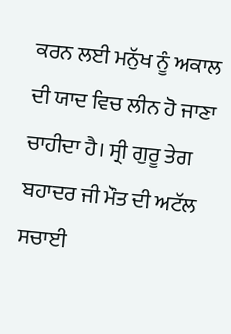ਕਰਨ ਲਈ ਮਨੁੱਖ ਨੂੰ ਅਕਾਲ ਦੀ ਯਾਦ ਵਿਚ ਲੀਨ ਹੋ ਜਾਣਾ ਚਾਹੀਦਾ ਹੈ। ਸ੍ਰੀ ਗੁਰੂ ਤੇਗ ਬਹਾਦਰ ਜੀ ਮੌਤ ਦੀ ਅਟੱਲ ਸਚਾਈ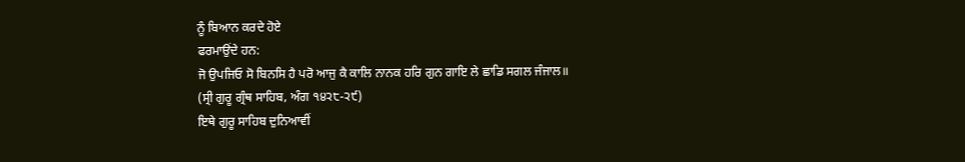ਨੂੰ ਬਿਆਨ ਕਰਦੇ ਹੋਏ
ਫਰਮਾਉਂਦੇ ਹਨ:
ਜੋ ਉਪਜਿਓ ਸੋ ਬਿਨਸਿ ਹੈ ਪਰੋ ਆਜੁ ਕੈ ਕਾਲਿ ਨਾਨਕ ਹਰਿ ਗੁਨ ਗਾਇ ਲੇ ਛਾਡਿ ਸਗਲ ਜੰਜਾਲ॥
(ਸ੍ਰੀ ਗੁਰੂ ਗ੍ਰੰਥ ਸਾਹਿਬ, ਅੰਗ ੧੪੨੮-੨੯)
ਇਥੇ ਗੁਰੂ ਸਾਹਿਬ ਦੁਨਿਆਵੀਂ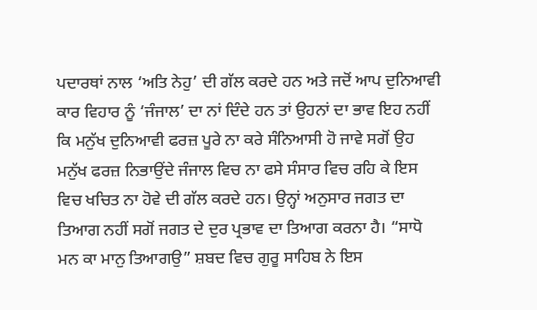ਪਦਾਰਥਾਂ ਨਾਲ ‘ਅਤਿ ਨੇਹੁ’ ਦੀ ਗੱਲ ਕਰਦੇ ਹਨ ਅਤੇ ਜਦੋਂ ਆਪ ਦੁਨਿਆਵੀ ਕਾਰ ਵਿਹਾਰ ਨੂੰ ‘ਜੰਜਾਲ’ ਦਾ ਨਾਂ ਦਿੰਦੇ ਹਨ ਤਾਂ ਉਹਨਾਂ ਦਾ ਭਾਵ ਇਹ ਨਹੀਂ ਕਿ ਮਨੁੱਖ ਦੁਨਿਆਵੀ ਫਰਜ਼ ਪੂਰੇ ਨਾ ਕਰੇ ਸੰਨਿਆਸੀ ਹੋ ਜਾਵੇ ਸਗੋਂ ਉਹ ਮਨੁੱਖ ਫਰਜ਼ ਨਿਭਾਉਂਦੇ ਜੰਜਾਲ ਵਿਚ ਨਾ ਫਸੇ ਸੰਸਾਰ ਵਿਚ ਰਹਿ ਕੇ ਇਸ ਵਿਚ ਖਚਿਤ ਨਾ ਹੋਵੇ ਦੀ ਗੱਲ ਕਰਦੇ ਹਨ। ਉਨ੍ਹਾਂ ਅਨੁਸਾਰ ਜਗਤ ਦਾ ਤਿਆਗ ਨਹੀਂ ਸਗੋਂ ਜਗਤ ਦੇ ਦੁਰ ਪ੍ਰਭਾਵ ਦਾ ਤਿਆਗ ਕਰਨਾ ਹੈ। “ਸਾਧੋ ਮਨ ਕਾ ਮਾਨੁ ਤਿਆਗਉ” ਸ਼ਬਦ ਵਿਚ ਗੁਰੂ ਸਾਹਿਬ ਨੇ ਇਸ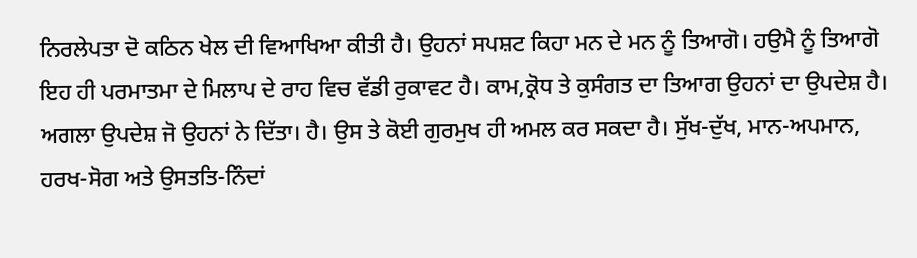ਨਿਰਲੇਪਤਾ ਦੋ ਕਠਿਨ ਖੇਲ ਦੀ ਵਿਆਖਿਆ ਕੀਤੀ ਹੈ। ਉਹਨਾਂ ਸਪਸ਼ਟ ਕਿਹਾ ਮਨ ਦੇ ਮਨ ਨੂੰ ਤਿਆਗੋ। ਹਉਮੈ ਨੂੰ ਤਿਆਗੋ ਇਹ ਹੀ ਪਰਮਾਤਮਾ ਦੇ ਮਿਲਾਪ ਦੇ ਰਾਹ ਵਿਚ ਵੱਡੀ ਰੁਕਾਵਟ ਹੈ। ਕਾਮ,ਕ੍ਰੋਧ ਤੇ ਕੁਸੰਗਤ ਦਾ ਤਿਆਗ ਉਹਨਾਂ ਦਾ ਉਪਦੇਸ਼ ਹੈ। ਅਗਲਾ ਉਪਦੇਸ਼ ਜੋ ਉਹਨਾਂ ਨੇ ਦਿੱਤਾ। ਹੈ। ਉਸ ਤੇ ਕੋਈ ਗੁਰਮੁਖ ਹੀ ਅਮਲ ਕਰ ਸਕਦਾ ਹੈ। ਸੁੱਖ-ਦੁੱਖ, ਮਾਨ-ਅਪਮਾਨ, ਹਰਖ-ਸੋਗ ਅਤੇ ਉਸਤਤਿ-ਨਿੰਦਾਂ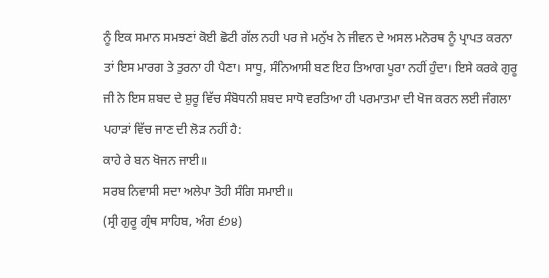ਨੂੰ ਇਕ ਸਮਾਨ ਸਮਝਣਾਂ ਕੋਈ ਛੋਟੀ ਗੱਲ ਨਹੀ ਪਰ ਜੇ ਮਨੁੱਖ ਨੇ ਜੀਵਨ ਦੇ ਅਸਲ ਮਨੋਰਥ ਨੂੰ ਪ੍ਰਾਪਤ ਕਰਨਾ ਤਾਂ ਇਸ ਮਾਰਗ ਤੇ ਤੁਰਨਾ ਹੀ ਪੈਣਾ। ਸਾਧੂ, ਸੰਨਿਆਸੀ ਬਣ ਇਹ ਤਿਆਗ ਪੂਰਾ ਨਹੀਂ ਹੁੰਦਾ। ਇਸੇ ਕਰਕੇ ਗੁਰੂ ਜੀ ਨੇ ਇਸ ਸ਼ਬਦ ਦੇ ਸ਼ੁਰੂ ਵਿੱਚ ਸੰਬੋਧਨੀ ਸ਼ਬਦ ਸਾਧੋ ਵਰਤਿਆ ਹੀ ਪਰਮਾਤਮਾ ਦੀ ਖੋਜ ਕਰਨ ਲਈ ਜੰਗਲਾ ਪਹਾੜਾਂ ਵਿੱਚ ਜਾਣ ਦੀ ਲੋੜ ਨਹੀਂ ਹੈ:
ਕਾਹੇ ਰੇ ਬਨ ਖੋਜਨ ਜਾਈ॥
ਸਰਬ ਨਿਵਾਸੀ ਸਦਾ ਅਲੇਪਾ ਤੋਹੀ ਸੰਗਿ ਸਮਾਈ॥
(ਸ੍ਰੀ ਗੁਰੂ ਗ੍ਰੰਥ ਸਾਹਿਬ, ਅੰਗ ੬੭੪)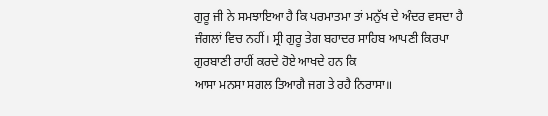ਗੁਰੂ ਜੀ ਨੇ ਸਮਝਾਇਆ ਹੈ ਕਿ ਪਰਮਾਤਮਾ ਤਾਂ ਮਨੁੱਖ ਦੇ ਅੰਦਰ ਵਸਦਾ ਹੈ ਜੰਗਲਾਂ ਵਿਚ ਨਹੀਂ। ਸ੍ਰੀ ਗੁਰੂ ਤੇਗ ਬਹਾਦਰ ਸਾਹਿਬ ਆਪਣੀ ਕਿਰਪਾ ਗੁਰਬਾਣੀ ਰਾਹੀਂ ਕਰਦੇ ਹੋਏ ਆਖਦੇ ਹਨ ਕਿ
ਆਸਾ ਮਨਸਾ ਸਗਲ ਤਿਆਗੈ ਜਗ ਤੇ ਰਹੈ ਨਿਰਾਸਾ॥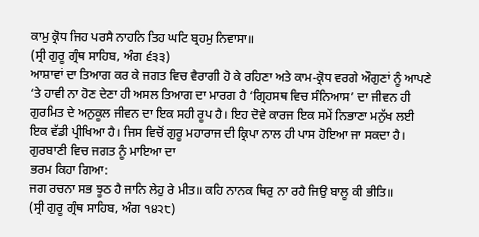ਕਾਮੁ ਕ੍ਰੋਧ ਜਿਹ ਪਰਸੈ ਨਾਹਨਿ ਤਿਹ ਘਟਿ ਬ੍ਰਹਮੁ ਨਿਵਾਸਾ॥
(ਸ੍ਰੀ ਗੁਰੂ ਗ੍ਰੰਥ ਸਾਹਿਬ, ਅੰਗ ੬੩੩)
ਆਸ਼ਾਵਾਂ ਦਾ ਤਿਆਗ ਕਰ ਕੇ ਜਗਤ ਵਿਚ ਵੈਰਾਗੀ ਹੋ ਕੇ ਰਹਿਣਾ ਅਤੇ ਕਾਮ-ਕ੍ਰੋਧ ਵਰਗੇ ਔਗੁਣਾਂ ਨੂੰ ਆਪਣੇ ‘ਤੇ ਹਾਵੀ ਨਾ ਹੋਣ ਦੇਣਾ ਹੀ ਅਸਲ ਤਿਆਗ ਦਾ ਮਾਰਗ ਹੈ ‘ਗ੍ਰਿਹਸਥ ਵਿਚ ਸੰਨਿਆਸ’ ਦਾ ਜੀਵਨ ਹੀ ਗੁਰਮਿਤ ਦੇ ਅਨੁਕੂਲ ਜੀਵਨ ਦਾ ਇਕ ਸਹੀ ਰੂਪ ਹੈ। ਇਹ ਦੋਵੇ ਕਾਰਜ ਇਕ ਸਮੇਂ ਨਿਭਾਣਾ ਮਨੁੱਖ ਲਈ ਇਕ ਵੱਡੀ ਪ੍ਰੀਖਿਆ ਹੈ। ਜਿਸ ਵਿਚੋਂ ਗੁਰੂ ਮਹਾਰਾਜ ਦੀ ਕ੍ਰਿਪਾ ਨਾਲ ਹੀ ਪਾਸ ਹੋਇਆ ਜਾ ਸਕਦਾ ਹੈ। ਗੁਰਬਾਣੀ ਵਿਚ ਜਗਤ ਨੂੰ ਮਾਇਆ ਦਾ
ਭਰਮ ਕਿਹਾ ਗਿਆ:
ਜਗ ਰਚਨਾ ਸਭ ਝੂਠ ਹੈ ਜਾਨਿ ਲੇਹੁ ਰੇ ਮੀਤ॥ ਕਹਿ ਨਾਨਕ ਥਿਰੁ ਨਾ ਰਹੈ ਜਿਉ ਬਾਲੂ ਕੀ ਭੀਤਿ॥
(ਸ੍ਰੀ ਗੁਰੂ ਗ੍ਰੰਥ ਸਾਹਿਬ, ਅੰਗ ੧੪੨੮)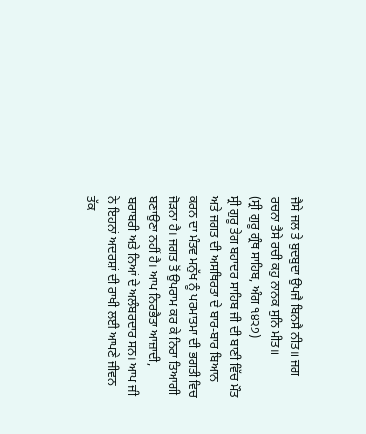ਜੈਸੇ ਜਲ ਤੇ ਬੁਦਬੁਦਾ ਉਪਜੈ ਬਿਨਸੈ ਨੀਤ॥ ਜਗ ਰਚਨਾ ਤੈਸੇ ਰਚੀ ਕਹੁ ਨਾਨਕ ਸੁਨਿ ਮੀਤ॥
(ਸ੍ਰੀ ਗੁਰੂ ਗ੍ਰੰਥ ਸਾਹਿਬ, ਅੰਗ ੧੪੨੭)
ਸ੍ਰੀ ਗੁਰੂ ਤੇਗ ਬਹਾਦਰ ਸਾਹਿਬ ਜੀ ਦੀ ਬਾਣੀ ਵਿੱਚ ਮੌਤ ਅਤੇ ਜਗਤ ਦੀ ਅਸਥਿਰਤਾ ਦੇ ਬਾਰ-ਬਾਰ ਬਿਆਨ ਕਰਨ ਦਾ ਮੰਤਵ ਮਨੁੱਖ ਨੂੰ ਪਰਮਾਤਮਾ ਦੀ ਭਗਤੀ ਵਿਚ ਜੋੜਨਾ ਹੈ। ਜਗਤ ਤੋਂ ਉਪਰਾਮ ਕਰ ਕੇ ਨਿਰਾ ਤਿਆਗੀ ਬਣਾਉਣਾ ਨਹੀਂ ਹੈ। ਆਪ ਨਿਰਭੈਤਾ ਆਜ਼ਾਦੀ, ਬਰਾਬਰੀ ਅਤੇ ਨਿਆਂ ਦੇ ਅਲੰਬਰਦਾਰ ਸਨ। ਆਪ ਜੀ ਨੇ ਇਹਨਾਂ ਅਦਰਸ਼ਾਂ ਦੀ ਰਾਖੀ ਲਈ ਆਪਣੇ ਜੀਵਨ ਤੱਕ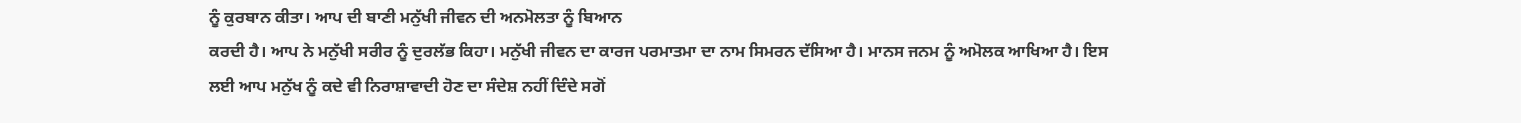ਨੂੰ ਕੁਰਬਾਨ ਕੀਤਾ। ਆਪ ਦੀ ਬਾਣੀ ਮਨੁੱਖੀ ਜੀਵਨ ਦੀ ਅਨਮੋਲਤਾ ਨੂੰ ਬਿਆਨ
ਕਰਦੀ ਹੈ। ਆਪ ਨੇ ਮਨੁੱਖੀ ਸਰੀਰ ਨੂੰ ਦੁਰਲੱਭ ਕਿਹਾ। ਮਨੁੱਖੀ ਜੀਵਨ ਦਾ ਕਾਰਜ ਪਰਮਾਤਮਾ ਦਾ ਨਾਮ ਸਿਮਰਨ ਦੱਸਿਆ ਹੈ। ਮਾਨਸ ਜਨਮ ਨੂੰ ਅਮੋਲਕ ਆਖਿਆ ਹੈ। ਇਸ ਲਈ ਆਪ ਮਨੁੱਖ ਨੂੰ ਕਦੇ ਵੀ ਨਿਰਾਸ਼ਾਵਾਦੀ ਹੋਣ ਦਾ ਸੰਦੇਸ਼ ਨਹੀਂ ਦਿੰਦੇ ਸਗੋਂ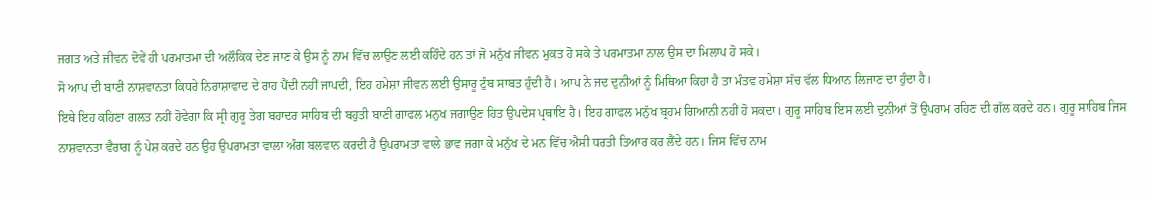ਜਗਤ ਅਤੇ ਜੀਵਨ ਦੋਵੇਂ ਹੀ ਪਰਮਾਤਮਾ ਦੀ ਅਲੌਕਿਕ ਦੇਣ ਜਾਣ ਕੇ ਉਸ ਨੂੰ ਨਾਮ ਵਿੱਚ ਲਾਉਣ ਲਈ ਕਹਿੰਦੇ ਹਨ ਤਾਂ ਜੋ ਮਨੁੱਖ ਜੀਵਨ ਮੁਕਤ ਹੋ ਸਕੇ ਤੇ ਪਰਮਾਤਮਾ ਨਾਲ ਉਸ ਦਾ ਮਿਲਾਪ ਹੋ ਸਕੇ।
ਸੋ ਆਪ ਦੀ ਬਾਣੀ ਨਾਸ਼ਵਾਨਤਾ ਕਿਧਰੇ ਨਿਰਾਸ਼ਾਵਾਦ ਦੇ ਰਾਹ ਪੈਂਦੀ ਨਹੀਂ ਜਾਪਦੀ, ਇਹ ਹਮੇਸ਼ਾ ਜੀਵਨ ਲਈ ਉਸਾਰੂ ਟੁੰਬ ਸਾਬਤ ਹੁੰਦੀ ਹੈ। ਆਪ ਨੇ ਜਦ ਦੁਨੀਆਂ ਨੂੰ ਮਿਥਿਆ ਕਿਹਾ ਹੈ ਤਾ ਮੰਤਵ ਹਮੇਸ਼ਾ ਸੱਚ ਵੱਲ ਧਿਆਨ ਲਿਜਾਣ ਦਾ ਹੁੰਦਾ ਹੈ।
ਇਥੇ ਇਹ ਕਹਿਣਾ ਗਲਤ ਨਹੀਂ ਹੋਵੇਗਾ ਕਿ ਸ੍ਰੀ ਗੁਰੂ ਤੇਗ ਬਹਾਦਰ ਸਾਹਿਬ ਦੀ ਬਹੁਤੀ ਬਾਣੀ ਗਾਫਲ ਮਨੁਖ ਜਗਾਉਣ ਹਿਤ ਉਪਦੇਸ ਪ੍ਰਥਾਇ ਹੈ। ਇਹ ਗਾਫਲ ਮਨੁੱਖ ਬ੍ਰਹਮ ਗਿਆਨੀ ਨਹੀਂ ਹੋ ਸਕਦਾ। ਗੁਰੂ ਸਾਹਿਬ ਇਸ ਲਈ ਦੁਨੀਆਂ ਤੋਂ ਉਪਰਾਮ ਰਹਿਣ ਦੀ ਗੱਲ ਕਰਦੇ ਹਨ। ਗੁਰੂ ਸਾਹਿਬ ਜਿਸ ਨਾਸ਼ਵਾਨਤਾ ਵੈਰਾਗ ਨੂੰ ਪੇਸ਼ ਕਰਦੇ ਹਨ ਉਹ ਉਪਰਾਮਤਾ ਵਾਲਾ ਅੰਗ ਬਲਵਾਨ ਕਰਦੀ ਹੈ ਉਪਰਾਮਤਾ ਵਾਲੇ ਭਾਵ ਜਗਾ ਕੇ ਮਨੁੱਖ ਦੇ ਮਨ ਵਿੱਚ ਐਸੀ ਧਰਤੀ ਤਿਆਰ ਕਰ ਲੈਂਦੇ ਹਨ। ਜਿਸ ਵਿੱਚ ਨਾਮ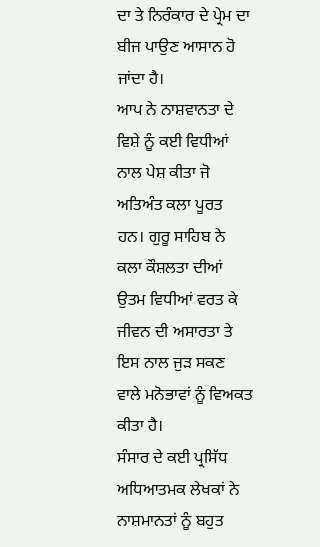ਦਾ ਤੇ ਨਿਰੰਕਾਰ ਦੇ ਪ੍ਰੇਮ ਦਾ ਬੀਜ ਪਾਉਣ ਆਸਾਨ ਹੋ ਜਾਂਦਾ ਹੈ।
ਆਪ ਨੇ ਨਾਸ਼ਵਾਨਤਾ ਦੇ ਵਿਸ਼ੇ ਨੂੰ ਕਈ ਵਿਧੀਆਂ ਨਾਲ ਪੇਸ਼ ਕੀਤਾ ਜੋ ਅਤਿਅੰਤ ਕਲਾ ਪੂਰਤ ਹਨ। ਗੁਰੂ ਸਾਹਿਬ ਨੇ ਕਲਾ ਕੌਸ਼ਲਤਾ ਦੀਆਂ ਉਤਮ ਵਿਧੀਆਂ ਵਰਤ ਕੇ ਜੀਵਨ ਦੀ ਅਸਾਰਤਾ ਤੇ ਇਸ ਨਾਲ ਜੁੜ ਸਕਣ ਵਾਲੇ ਮਨੋਭਾਵਾਂ ਨੂੰ ਵਿਅਕਤ ਕੀਤਾ ਹੈ।
ਸੰਸਾਰ ਦੇ ਕਈ ਪ੍ਰਸਿੱਧ ਅਧਿਆਤਮਕ ਲੇਖਕਾਂ ਨੇ ਨਾਸ਼ਮਾਨਤਾਂ ਨੂੰ ਬਹੁਤ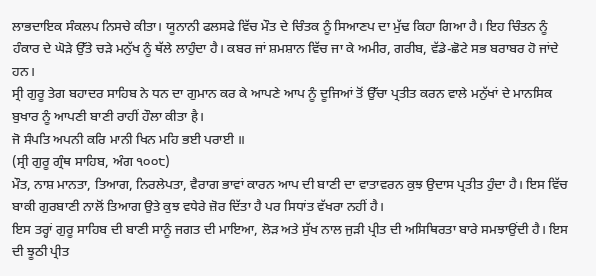ਲਾਭਦਾਇਕ ਸੰਕਲਪ ਨਿਸਚੇ ਕੀਤਾ। ਯੂਨਾਨੀ ਫਲਸਫੇ ਵਿੱਚ ਮੌਤ ਦੇ ਚਿੰਤਕ ਨੂੰ ਸਿਆਣਪ ਦਾ ਮੁੱਢ ਕਿਹਾ ਗਿਆ ਹੈ। ਇਹ ਚਿੰਤਨ ਨੂੰ ਹੰਕਾਰ ਦੇ ਘੋੜੇ ਉੱਤੇ ਚੜੇ ਮਨੁੱਖ ਨੂੰ ਥੱਲੇ ਲਾਹੁੰਦਾ ਹੈ। ਕਬਰ ਜਾਂ ਸ਼ਮਸ਼ਾਨ ਵਿੱਚ ਜਾ ਕੇ ਅਮੀਰ, ਗਰੀਬ, ਵੱਡੇ-ਛੋਟੇ ਸਭ ਬਰਾਬਰ ਹੋ ਜਾਂਦੇ ਹਨ।
ਸ੍ਰੀ ਗੁਰੂ ਤੇਗ ਬਹਾਦਰ ਸਾਹਿਬ ਨੇ ਧਨ ਦਾ ਗੁਮਾਨ ਕਰ ਕੇ ਆਪਣੇ ਆਪ ਨੂੰ ਦੂਜਿਆਂ ਤੋਂ ਉੱਚਾ ਪ੍ਰਤੀਤ ਕਰਨ ਵਾਲੇ ਮਨੁੱਖਾਂ ਦੇ ਮਾਨਸਿਕ ਬੁਖਾਰ ਨੂੰ ਆਪਣੀ ਬਾਣੀ ਰਾਹੀਂ ਹੌਲਾ ਕੀਤਾ है।
ਜੋ ਸੰਪਤਿ ਅਪਨੀ ਕਰਿ ਮਾਨੀ ਖਿਨ ਮਹਿ ਭਈ ਪਰਾਈ ॥
(ਸ੍ਰੀ ਗੁਰੂ ਗ੍ਰੰਥ ਸਾਹਿਬ, ਅੰਗ ੧੦੦੮)
ਮੌਤ, ਨਾਸ਼ ਮਾਨਤਾ, ਤਿਆਗ, ਨਿਰਲੇਪਤਾ, ਵੈਰਾਗ ਭਾਵਾਂ ਕਾਰਨ ਆਪ ਦੀ ਬਾਣੀ ਦਾ ਵਾਤਾਵਰਨ ਕੁਝ ਉਦਾਸ ਪ੍ਰਤੀਤ ਹੁੰਦਾ ਹੈ। ਇਸ ਵਿੱਚ ਬਾਕੀ ਗੁਰਬਾਣੀ ਨਾਲੋਂ ਤਿਆਗ ਉਤੇ ਕੁਝ ਵਧੇਰੇ ਜ਼ੋਰ ਦਿੱਤਾ ਹੈ ਪਰ ਸਿਧਾਂਤ ਵੱਖਰਾ ਨਹੀਂ ਹੈ।
ਇਸ ਤਰ੍ਹਾਂ ਗੁਰੂ ਸਾਹਿਬ ਦੀ ਬਾਣੀ ਸਾਨੂੰ ਜਗਤ ਦੀ ਮਾਇਆ, ਲੋੜ ਅਤੇ ਸੁੱਖ ਨਾਲ ਜੁੜੀ ਪ੍ਰੀਤ ਦੀ ਅਸਿਥਿਰਤਾ ਬਾਰੇ ਸਮਝਾਉਂਦੀ ਹੈ। ਇਸ ਦੀ ਝੂਠੀ ਪ੍ਰੀਤ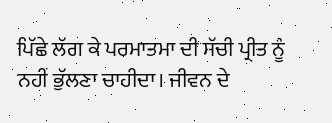ਪਿੱਛੇ ਲੱਗ ਕੇ ਪਰਮਾਤਮਾ ਦੀ ਸੱਚੀ ਪ੍ਰੀਤ ਨੂੰ ਨਹੀਂ ਭੁੱਲਣਾ ਚਾਹੀਦਾ। ਜੀਵਨ ਦੇ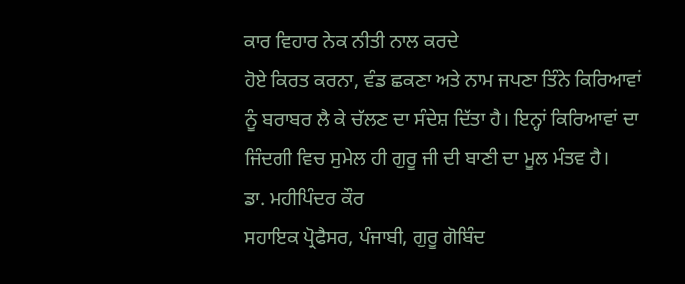ਕਾਰ ਵਿਹਾਰ ਨੇਕ ਨੀਤੀ ਨਾਲ ਕਰਦੇ
ਹੋਏ ਕਿਰਤ ਕਰਨਾ, ਵੰਡ ਛਕਣਾ ਅਤੇ ਨਾਮ ਜਪਣਾ ਤਿੰਨੇ ਕਿਰਿਆਵਾਂ ਨੂੰ ਬਰਾਬਰ ਲੈ ਕੇ ਚੱਲਣ ਦਾ ਸੰਦੇਸ਼ ਦਿੱਤਾ ਹੈ। ਇਨ੍ਹਾਂ ਕਿਰਿਆਵਾਂ ਦਾ ਜਿੰਦਗੀ ਵਿਚ ਸੁਮੇਲ ਹੀ ਗੁਰੂ ਜੀ ਦੀ ਬਾਣੀ ਦਾ ਮੂਲ ਮੰਤਵ ਹੈ।
ਡਾ. ਮਹੀਪਿੰਦਰ ਕੌਰ
ਸਹਾਇਕ ਪ੍ਰੋਫੈਸਰ, ਪੰਜਾਬੀ, ਗੁਰੂ ਗੋਬਿੰਦ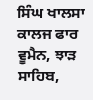ਸਿੰਘ ਖਾਲਸਾ ਕਾਲਜ ਫਾਰ ਵੂਮੈਨ, ਝਾੜ ਸਾਹਿਬ,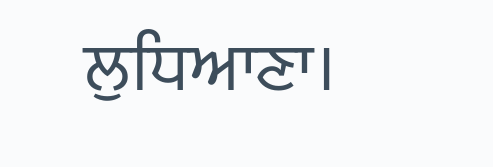ਲੁਧਿਆਣਾ।